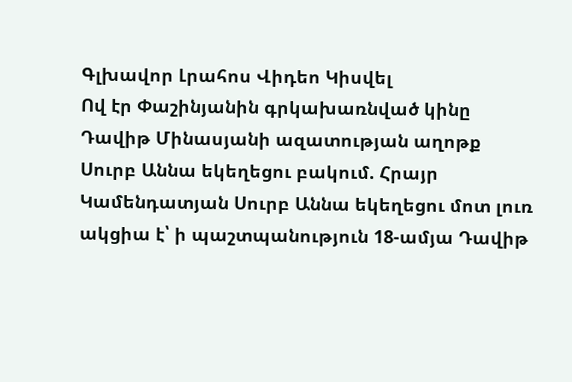Գլխավոր Լրահոս Վիդեո Կիսվել
Ով էր Փաշինյանին գրկախառնված կինը Դավիթ Մինասյանի ազատության աղոթք Սուրբ Աննա եկեղեցու բակում. Հրայր Կամենդատյան Սուրբ Աննա եկեղեցու մոտ լուռ ակցիա է՝ ի պաշտպանություն 18-ամյա Դավիթ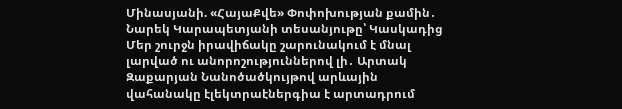Մինասյանի. «ՀայաՔվե» Փոփոխության քամին․ Նարեկ Կարապետյանի տեսանյութը՝ Կասկադից Մեր շուրջն իրավիճակը շարունակում է մնալ լարված ու անորոշություններով լի․ Արտակ Զաքարյան Նանոծածկույթով արևային վահանակը էլեկտրաէներգիա է արտադրում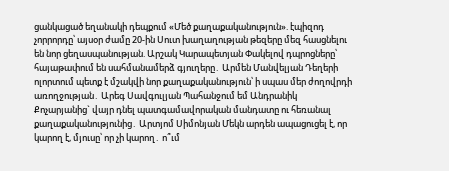ցանկացած եղանակի դեպքում «Մեծ քաղաքականություն». էպիզոդ չորրորդը՝ այսօր ժամը 20-ին Սուտ խաղաղության թեզերը մեզ հասցնելու են նոր ցեղասպանության. Արշակ Կարապետյան Փակելով դպրոցները՝ հայաթափում են սահմանամերձ գյուղերը․ Արմեն Մանվելյան Դեղերի ոլորտում պետք է մշակվի նոր քաղաքականություն՝ ի սպաս մեր ժողովրդի առողջության․ Արեգ Սավգուլյան Պահանջում եմ Անդրանիկ Քոչարյանից` վայր դնել պատգամավորական մանդատը ու հեռանալ քաղաքականությունից․ Արտյոմ Սիմոնյան Մեկն արդեն ապացուցել է, որ կարող է, մյուսը՝ որ չի կարող․ ո՞ւմ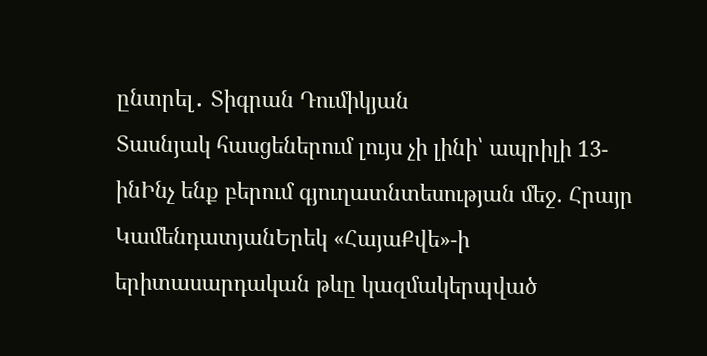ընտրել․ Տիգրան Դումիկյան
Տասնյակ հասցեներում լույս չի լինի՝ ապրիլի 13-ինԻնչ ենք բերում գյուղատնտեսության մեջ. Հրայր ԿամենդատյանԵրեկ «ՀայաՔվե»-ի երիտասարդական թևը կազմակերպված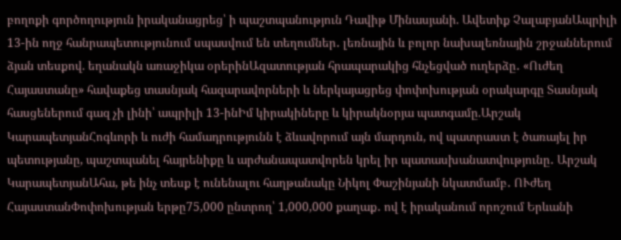բողոքի գործողություն իրականացրեց՝ ի պաշտպանություն Դավիթ Մինասյանի. Ավետիք ՉալաբյանԱպրիլի 13-ին ողջ հանրապետությունում սպասվում են տեղումներ․ լեռնային և բոլոր նախալեռնային շրջաններում ձյան տեսքով. եղանակն առաջիկա օրերինԱզատության հրապարակից հնչեցված ուղերձը․ «Ուժեղ Հայաստանը» հավաքեց տասնյակ հազարավորների և ներկայացրեց փոփոխության օրակարգը Տասնյակ հասցեներում գազ չի լինի՝ ապրիլի 13-ինԻմ կիրակիները և կիրակնօրյա պատգամը.Արշակ ԿարապետյանՀոգևորի և ուժի համադրությունն է ձևավորում այն մարդուն, ով պատրաստ է ծառայել իր պետությանը, պաշտպանել հայրենիքը և արժանապատվորեն կրել իր պատասխանատվությունը․ Արշակ ԿարապետյանԱհա, թե ինչ տեսք է ունենալու հաղթանակը Նիկոլ Փաշինյանի նկատմամբ․ ՈՒժեղ ՀայաստանՓոփոխության երթը75,000 ընտրող՝ 1,000,000 քաղաք․ ով է իրականում որոշում Երևանի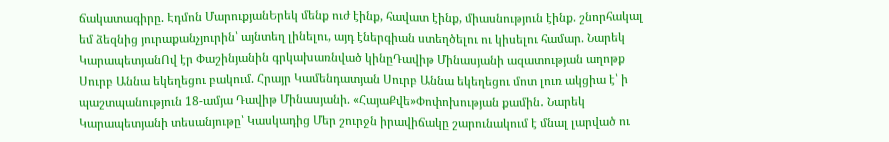ճակատագիրը. Էդմոն ՄարուքյանԵրեկ մենք ուժ էինք, հավատ էինք, միասնություն էինք. շնորհակալ եմ ձեզնից յուրաքանչյուրին՝ այնտեղ լինելու, այդ էներգիան ստեղծելու ու կիսելու համար. Նարեկ ԿարապետյանՈվ էր Փաշինյանին գրկախառնված կինըԴավիթ Մինասյանի ազատության աղոթք Սուրբ Աննա եկեղեցու բակում. Հրայր Կամենդատյան Սուրբ Աննա եկեղեցու մոտ լուռ ակցիա է՝ ի պաշտպանություն 18-ամյա Դավիթ Մինասյանի. «ՀայաՔվե»Փոփոխության քամին․ Նարեկ Կարապետյանի տեսանյութը՝ Կասկադից Մեր շուրջն իրավիճակը շարունակում է մնալ լարված ու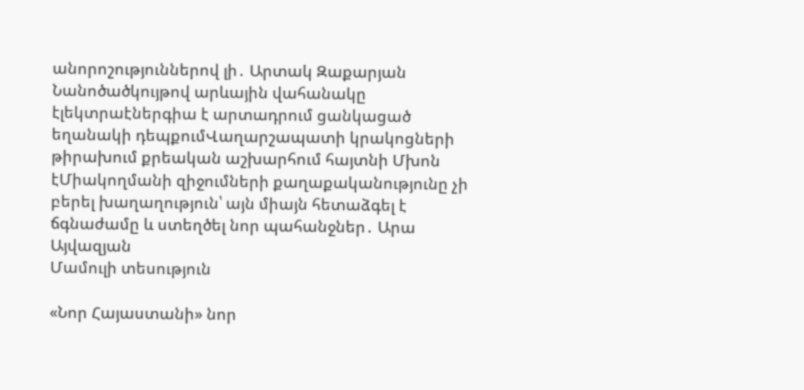անորոշություններով լի․ Արտակ Զաքարյան Նանոծածկույթով արևային վահանակը էլեկտրաէներգիա է արտադրում ցանկացած եղանակի դեպքումՎաղարշապատի կրակոցների թիրախում քրեական աշխարհում հայտնի Մխոն էՄիակողմանի զիջումների քաղաքականությունը չի բերել խաղաղություն՝ այն միայն հետաձգել է ճգնաժամը և ստեղծել նոր պահանջներ․ Արա Այվազյան
Մամուլի տեսություն

«Նոր Հայաստանի» նոր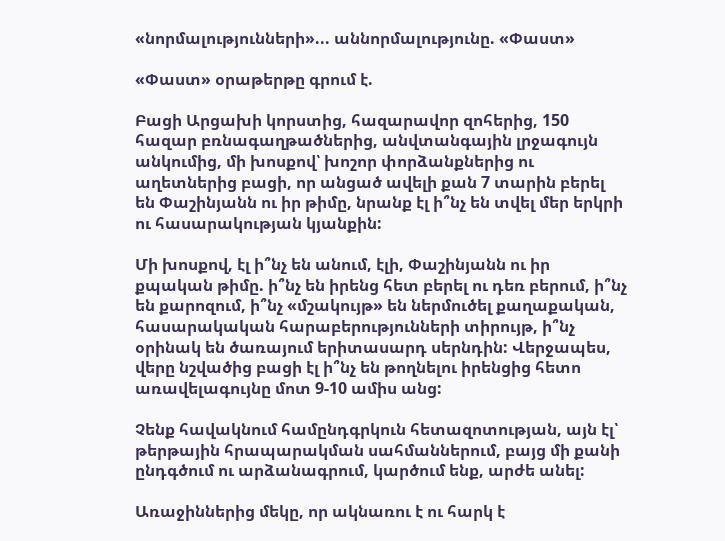«նորմալությունների»... աննորմալությունը. «Փաստ»

«Փաստ» օրաթերթը գրում է.

Բացի Արցախի կորստից, հազարավոր զոհերից, 150 հազար բռնագաղթածներից, անվտանգային լրջագույն անկումից, մի խոսքով՝ խոշոր փորձանքներից ու աղետներից բացի, որ անցած ավելի քան 7 տարին բերել են Փաշինյանն ու իր թիմը, նրանք էլ ի՞նչ են տվել մեր երկրի ու հասարակության կյանքին:

Մի խոսքով, էլ ի՞նչ են անում, էլի, Փաշինյանն ու իր քպական թիմը. ի՞նչ են իրենց հետ բերել ու դեռ բերում, ի՞նչ են քարոզում, ի՞նչ «մշակույթ» են ներմուծել քաղաքական, հասարակական հարաբերությունների տիրույթ, ի՞նչ օրինակ են ծառայում երիտասարդ սերնդին: Վերջապես, վերը նշվածից բացի էլ ի՞նչ են թողնելու իրենցից հետո առավելագույնը մոտ 9-10 ամիս անց:

Չենք հավակնում համընդգրկուն հետազոտության, այն էլ՝ թերթային հրապարակման սահմաններում, բայց մի քանի ընդգծում ու արձանագրում, կարծում ենք, արժե անել:

Առաջիններից մեկը, որ ակնառու է ու հարկ է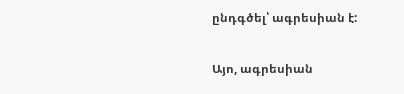ընդգծել՝ ագրեսիան է:

Այո, ագրեսիան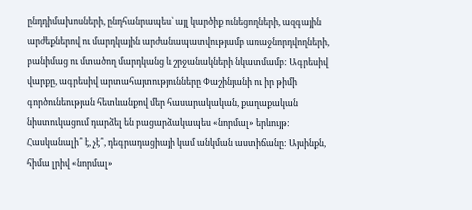ընդդիմախոսների, ընդհանրապես՝ այլ կարծիք ունեցողների, ազգային արժեքներով ու մարդկային արժանապատվությամբ առաջնորդվողների, բանիմաց ու մտածող մարդկանց և շրջանակների նկատմամբ: Ագրեսիվ վարքը, ագրեսիվ արտահայտությունները Փաշինյանի ու իր թիմի գործունեության հետևանքով մեր հասարակական, քաղաքական նիստուկացում դարձել են բացարձակապես «նորմալ» երևույթ: Հասկանալի՞ է, չէ՞, դեգրադացիայի կամ անկման աստիճանը: Այսինքն, հիմա լրիվ «նորմալ»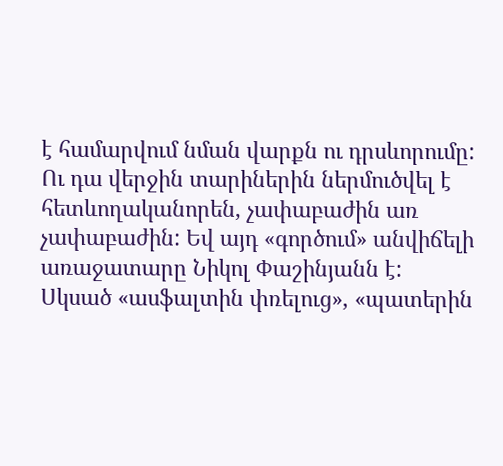է համարվում նման վարքն ու դրսևորումը: Ու դա վերջին տարիներին ներմուծվել է հետևողականորեն, չափաբաժին առ չափաբաժին: Եվ այդ «գործում» անվիճելի առաջատարը Նիկոլ Փաշինյանն է: Սկսած «ասֆալտին փռելուց», «պատերին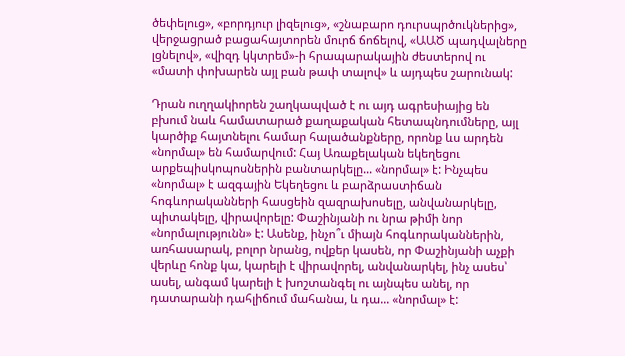ծեփելուց», «բորդյուր լիզելուց», «շնաբարո դուրսպրծուկներից», վերջացրած բացահայտորեն մուրճ ճոճելով, «ԱԱԾ պադվալները լցնելով», «վիզդ կկտրեմ»-ի հրապարակային ժեստերով ու «մատի փոխարեն այլ բան թափ տալով» և այդպես շարունակ:

Դրան ուղղակիորեն շաղկապված է ու այդ ագրեսիայից են բխում նաև համատարած քաղաքական հետապնդումները, այլ կարծիք հայտնելու համար հալածանքները, որոնք ևս արդեն «նորմալ» են համարվում: Հայ Առաքելական եկեղեցու արքեպիսկոպոսներին բանտարկելը... «նորմալ» է: Ինչպես «նորմալ» է ազգային Եկեղեցու և բարձրաստիճան հոգևորականների հասցեին զազրախոսելը, անվանարկելը, պիտակելը, վիրավորելը: Փաշինյանի ու նրա թիմի նոր «նորմալությունն» է: Ասենք, ինչո՞ւ միայն հոգևորականներին, առհասարակ, բոլոր նրանց, ովքեր կասեն, որ Փաշինյանի աչքի վերևը հոնք կա, կարելի է վիրավորել, անվանարկել, ինչ ասես՝ ասել, անգամ կարելի է խոշտանգել ու այնպես անել, որ դատարանի դահլիճում մահանա, և դա... «նորմալ» է: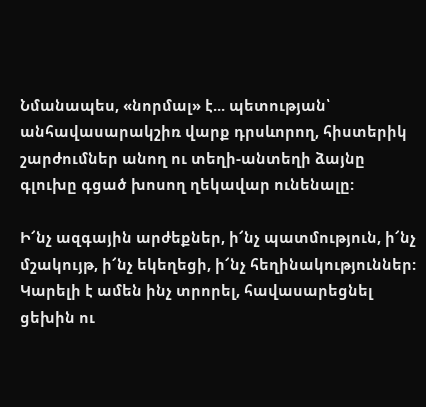Նմանապես, «նորմալ» է... պետության՝ անհավասարակշիռ վարք դրսևորող, հիստերիկ շարժումներ անող ու տեղի-անտեղի ձայնը գլուխը գցած խոսող ղեկավար ունենալը:

Ի՜նչ ազգային արժեքներ, ի՜նչ պատմություն, ի՜նչ մշակույթ, ի՜նչ եկեղեցի, ի՜նչ հեղինակություններ: Կարելի է ամեն ինչ տրորել, հավասարեցնել ցեխին ու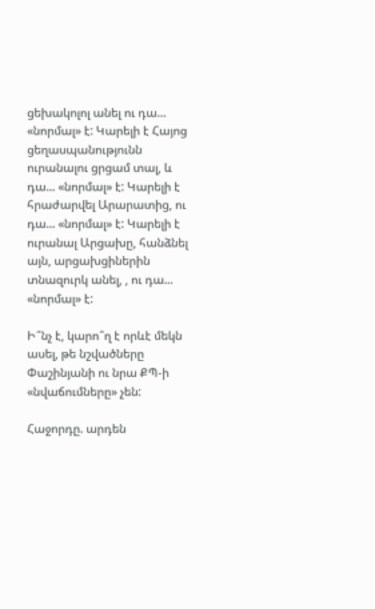ցեխակոլոլ անել ու դա... «նորմալ» է: Կարելի է Հայոց ցեղասպանությունն ուրանալու ցրցամ տալ, և դա... «նորմալ» է: Կարելի է հրաժարվել Արարատից, ու դա... «նորմալ» է: Կարելի է ուրանալ Արցախը, հանձնել այն, արցախցիներին տնազուրկ անել, , ու դա... «նորմալ» է:

Ի՞նչ է, կարո՞ղ է որևէ մեկն ասել, թե նշվածները Փաշինյանի ու նրա ՔՊ-ի «նվաճումները» չեն:

Հաջորդը. արդեն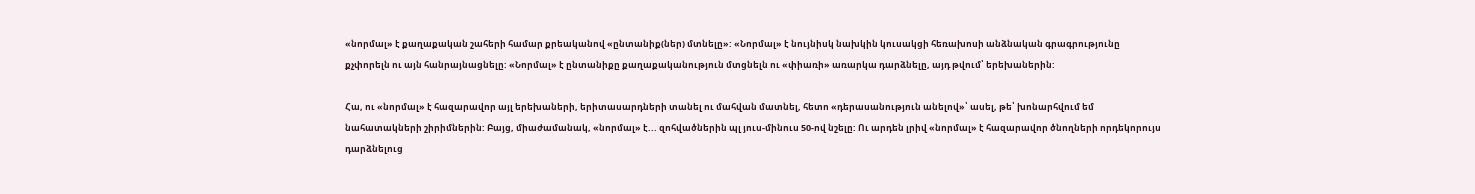«նորմալ» է քաղաքական շահերի համար քրեականով «ընտանիք(ներ) մտնելը»: «Նորմալ» է նույնիսկ նախկին կուսակցի հեռախոսի անձնական գրագրությունը քչփորելն ու այն հանրայնացնելը: «Նորմալ» է ընտանիքը քաղաքականություն մտցնելն ու «փիառի» առարկա դարձնելը, այդ թվում՝ երեխաներին:

Հա, ու «նորմալ» է հազարավոր այլ երեխաների, երիտասարդների տանել ու մահվան մատնել, հետո «դերասանություն անելով»՝ ասել, թե՝ խոնարհվում եմ նահատակների շիրիմներին: Բայց, միաժամանակ, «նորմալ» է... զոհվածներին պլ յուս-մինուս 50-ով նշելը: Ու արդեն լրիվ «նորմալ» է հազարավոր ծնողների որդեկորույս դարձնելուց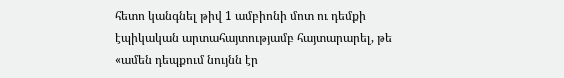հետո կանգնել թիվ 1 ամբիոնի մոտ ու դեմքի էպիկական արտահայտությամբ հայտարարել, թե «ամեն դեպքում նույնն էր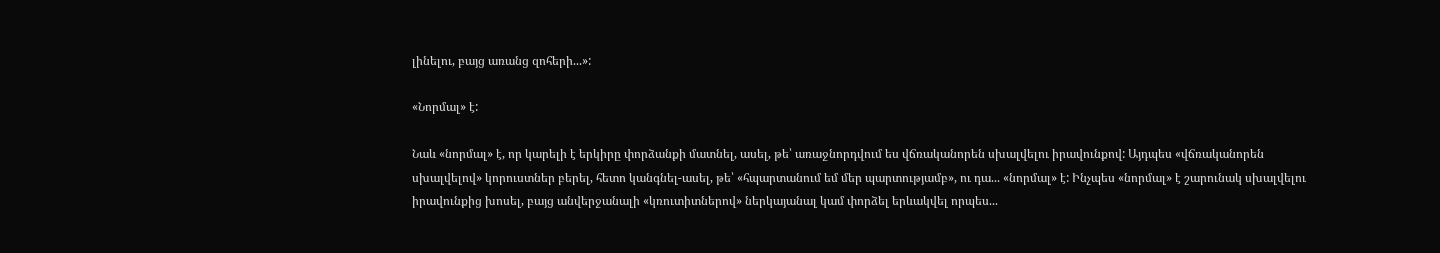լինելու, բայց առանց զոհերի...»:

«Նորմալ» է:

Նաև «նորմալ» է, որ կարելի է երկիրը փորձանքի մատնել, ասել, թե՝ առաջնորդվում ես վճռականորեն սխալվելու իրավունքով: Այդպես «վճռականորեն սխալվելով» կորուստներ բերել, հետո կանգնել-ասել, թե՝ «հպարտանում եմ մեր պարտությամբ», ու դա... «նորմալ» է: Ինչպես «նորմալ» է շարունակ սխալվելու իրավունքից խոսել, բայց անվերջանալի «կռուտիտներով» ներկայանալ կամ փորձել երևակվել որպես...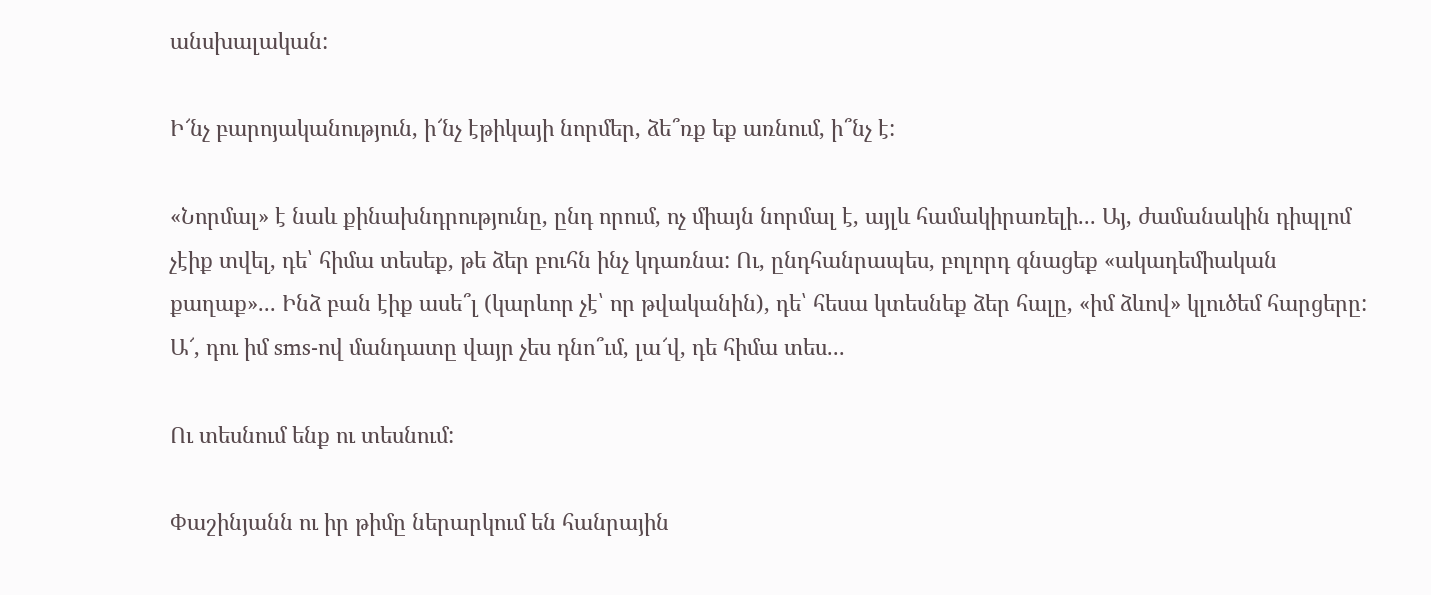անսխալական:

Ի՜նչ բարոյականություն, ի՜նչ էթիկայի նորմեր, ձե՞ռք եք առնում, ի՞նչ է:

«Նորմալ» է նաև քինախնդրությունը, ընդ որում, ոչ միայն նորմալ է, այլև համակիրառելի... Այ, ժամանակին դիպլոմ չէիք տվել, դե՝ հիմա տեսեք, թե ձեր բուհն ինչ կդառնա: Ու, ընդհանրապես, բոլորդ գնացեք «ակադեմիական քաղաք»... Ինձ բան էիք ասե՞լ (կարևոր չէ՝ որ թվականին), դե՝ հեսա կտեսնեք ձեր հալը, «իմ ձևով» կլուծեմ հարցերը: Ա՜, դու իմ sms-ով մանդատը վայր չես դնո՞ւմ, լա՜վ, դե հիմա տես...

Ու տեսնում ենք ու տեսնում:

Փաշինյանն ու իր թիմը ներարկում են հանրային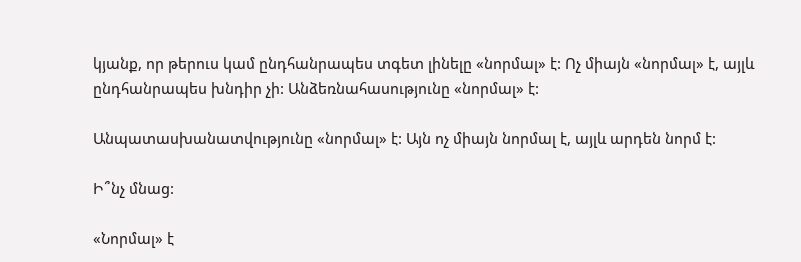կյանք, որ թերուս կամ ընդհանրապես տգետ լինելը «նորմալ» է: Ոչ միայն «նորմալ» է, այլև ընդհանրապես խնդիր չի: Անձեռնահասությունը «նորմալ» է:

Անպատասխանատվությունը «նորմալ» է: Այն ոչ միայն նորմալ է, այլև արդեն նորմ է:

Ի՞նչ մնաց:

«Նորմալ» է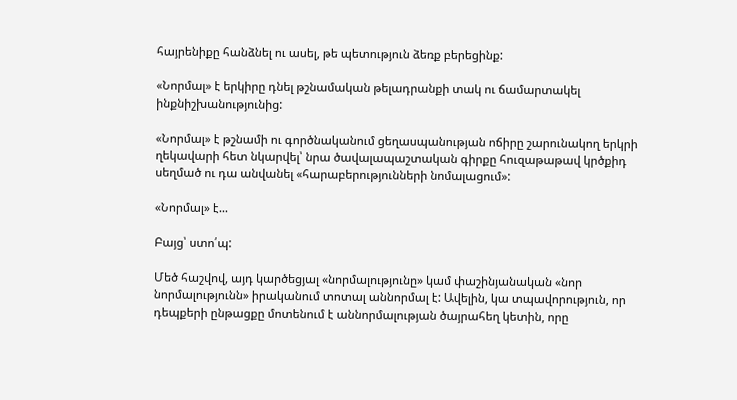հայրենիքը հանձնել ու ասել, թե պետություն ձեռք բերեցինք:

«Նորմալ» է երկիրը դնել թշնամական թելադրանքի տակ ու ճամարտակել ինքնիշխանությունից:

«Նորմալ» է թշնամի ու գործնականում ցեղասպանության ոճիրը շարունակող երկրի ղեկավարի հետ նկարվել՝ նրա ծավալապաշտական գիրքը հուզաթաթավ կրծքիդ սեղմած ու դա անվանել «հարաբերությունների նոմալացում»:

«Նորմալ» է...

Բայց՝ ստո՛պ:

Մեծ հաշվով, այդ կարծեցյալ «նորմալությունը» կամ փաշինյանական «նոր նորմալությունն» իրականում տոտալ աննորմալ է: Ավելին, կա տպավորություն, որ դեպքերի ընթացքը մոտենում է աննորմալության ծայրահեղ կետին, որը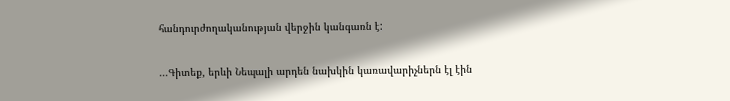հանդուրժողականության վերջին կանգառն է:

...Գիտեք, երևի Նեպալի արդեն նախկին կառավարիչներն էլ էին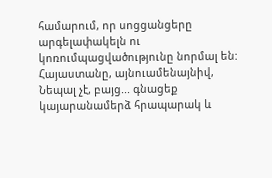համարում, որ սոցցանցերը արգելափակելն ու կոռումպացվածությունը նորմալ են: Հայաստանը, այնուամենայնիվ, Նեպալ չէ, բայց... գնացեք կայարանամերձ հրապարակ և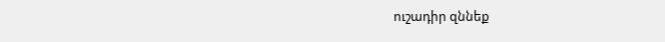ուշադիր զննեք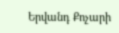Երվանդ Քոչարի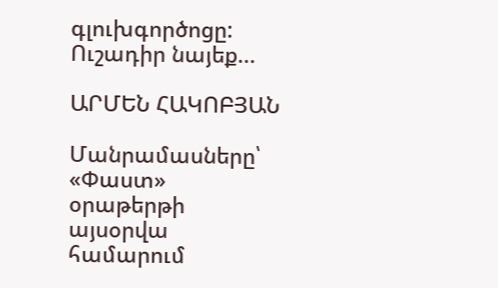գլուխգործոցը: Ուշադիր նայեք...

ԱՐՄԵՆ ՀԱԿՈԲՅԱՆ

Մանրամասները՝ «Փաստ» օրաթերթի այսօրվա համարում